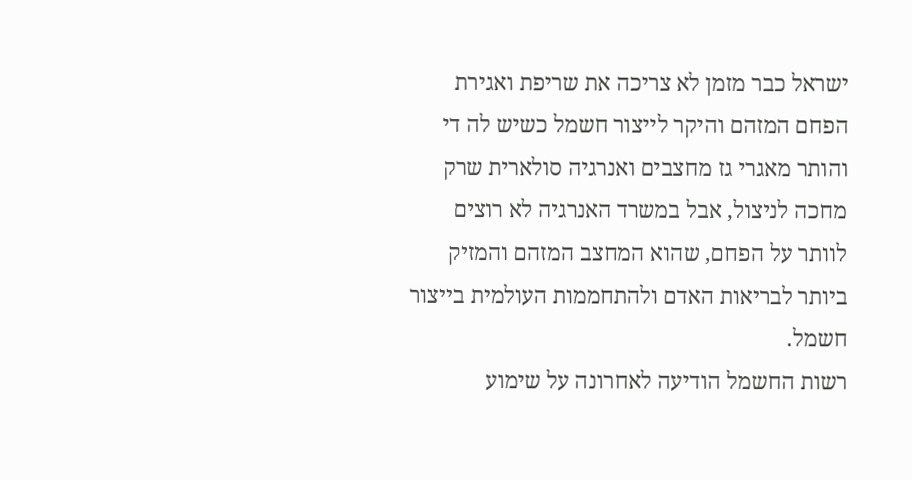ישראל כבר מזמן לא צריכה את שריפת ואגירת הפחם המזהם והיקר לייצור חשמל כשיש לה די והותר מאגרי גז מחצבים ואנרגיה סולארית שרק מחכה לניצול, אבל במשרד האנרגיה לא רוצים לוותר על הפחם, שהוא המחצב המזהם והמזיק ביותר לבריאות האדם ולהתחממות העולמית בייצור חשמל.
רשות החשמל הודיעה לאחרונה על שימוע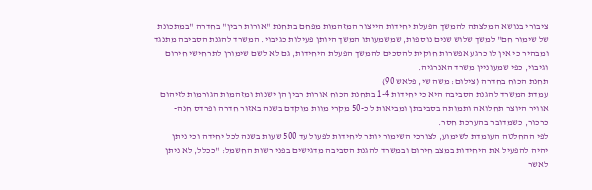ציבורי בנושא המלצתה להמשך הפעלת יחידות הייצור המזהמות מפחם בתחנת "אורות רבין" בחדרה "במתכונת של שימור חם" למשך שלוש שנים נוספות, שמשמעותו המשך היותן פעילות כגיבוי. המשרד להגנת הסביבה מתנגד ומבהיר כי אין לו כרגע אפשרות חוקית להסכים להמשך הפעלת היחידות, גם לא לשם שימורן לתרחישי חירום וגיבוי, כפי שמעוניין משרד האנרגיה.
תחנת הכוח בחדרה (צילום: משה שי, פלאש 90)
עמדת המשרד להגנת הסביבה היא כי יחידות 1-4 בתחנת הכוח אורות רבין הן ישנות ומזהמות הגורמות לזיהום אוויר היוצר תחלואה ותמותה בסביבתן ומביאות ל כ-50 מקרי מוות מוקדם בשנה באזור חדרה ופרדס חנה- כרכור, כשמדובר בהערכת חסר.
לפי ההחלטה העומדת לשימוע, לצורכי השימור יותר ליחידות לפעול עד 500 שעות בשנה לכל יחידה וכי ניתן יהיה להפעיל את היחידות במצב חירום ובמשרד להגנת הסביבה מדגישים בפני רשות החשמל: "ככלל, לא ניתן לאשר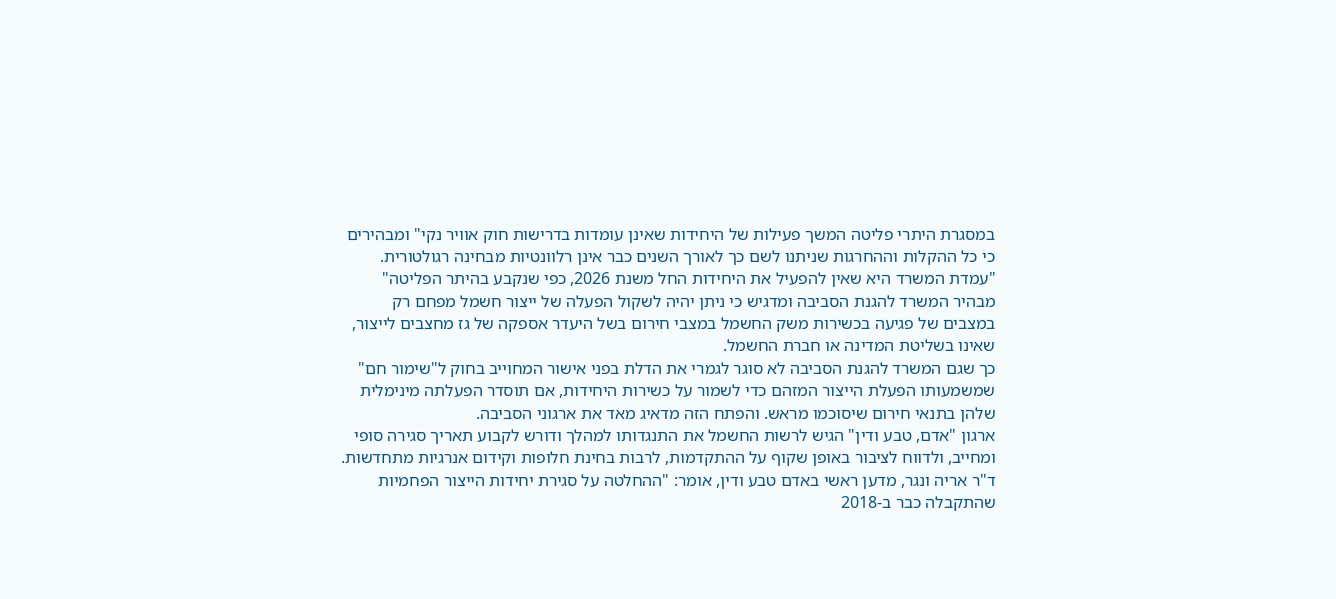במסגרת היתרי פליטה המשך פעילות של היחידות שאינן עומדות בדרישות חוק אוויר נקי" ומבהירים כי כל ההקלות וההחרגות שניתנו לשם כך לאורך השנים כבר אינן רלוונטיות מבחינה רגולטורית.
"עמדת המשרד היא שאין להפעיל את היחידות החל משנת 2026, כפי שנקבע בהיתר הפליטה" מבהיר המשרד להגנת הסביבה ומדגיש כי ניתן יהיה לשקול הפעלה של ייצור חשמל מפחם רק במצבים של פגיעה בכשירות משק החשמל במצבי חירום בשל היעדר אספקה של גז מחצבים לייצור, שאינו בשליטת המדינה או חברת החשמל.
כך שגם המשרד להגנת הסביבה לא סוגר לגמרי את הדלת בפני אישור המחוייב בחוק ל"שימור חם" שמשמעותו הפעלת הייצור המזהם כדי לשמור על כשירות היחידות, אם תוסדר הפעלתה מינימלית שלהן בתנאי חירום שיסוכמו מראש. והפתח הזה מדאיג מאד את ארגוני הסביבה.
ארגון "אדם, טבע ודין" הגיש לרשות החשמל את התנגדותו למהלך ודורש לקבוע תאריך סגירה סופי ומחייב, ולדווח לציבור באופן שקוף על ההתקדמות, לרבות בחינת חלופות וקידום אנרגיות מתחדשות. ד"ר אריה ונגר, מדען ראשי באדם טבע ודין, אומר: "ההחלטה על סגירת יחידות הייצור הפחמיות שהתקבלה כבר ב-2018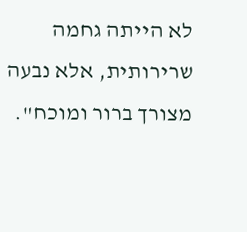לא הייתה גחמה שרירותית, אלא נבעה מצורך ברור ומוכח".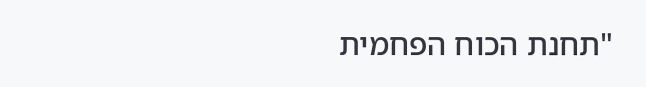"תחנת הכוח הפחמית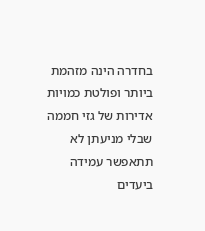בחדרה הינה מזהמת ביותר ופולטת כמויות אדירות של גזי חממה שבלי מניעתן לא תתאפשר עמידה ביעדים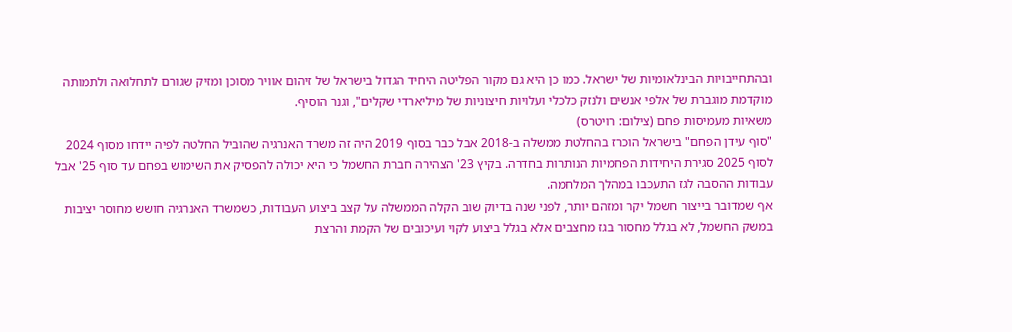ובהתחייבויות הבינלאומיות של ישראל. כמו כן היא גם מקור הפליטה היחיד הגדול בישראל של זיהום אוויר מסוכן ומזיק שגורם לתחלואה ולתמותה מוקדמת מוגברת של אלפי אנשים ולנזק כלכלי ועלויות חיצוניות של מיליארדי שקלים", וגנר הוסיף.
משאיות מעמיסות פחם (צילום: רויטרס)
"סוף עידן הפחם" בישראל הוכרז בהחלטת ממשלה ב-2018 אבל כבר בסוף 2019 היה זה משרד האנרגיה שהוביל החלטה לפיה יידחו מסוף 2024 לסוף 2025 סגירת היחידות הפחמיות הנותרות בחדרה. בקיץ 23' הצהירה חברת החשמל כי היא יכולה להפסיק את השימוש בפחם עד סוף 25' אבל עבודות ההסבה לגז התעכבו במהלך המלחמה.
אף שמדובר בייצור חשמל יקר ומזהם יותר, לפני שנה בדיוק שוב הקלה הממשלה על קצב ביצוע העבודות, כשמשרד האנרגיה חושש מחוסר יציבות במשק החשמל, לא בגלל מחסור בגז מחצבים אלא בגלל ביצוע לקוי ועיכובים של הקמת והרצת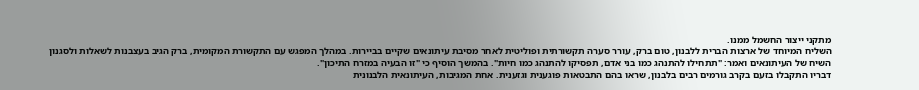מתקני ייצור החשמל ממנו.
השליח המיוחד של ארצות הברית ללבנון, טום ברק, עורר סערה תקשורתית ופוליטית לאחר מסיבת עיתונאים שקיים בביירות. במהלך המפגש עם התקשורת המקומית, ברק הגיב בעצבנות לשאלות ולסגנון השיח של העיתונאים ואמר: "תתחילו להתנהג כמו בני אדם, תפסיקו להתנהג כמו חיות". בהמשך הוסיף כי "זו הבעיה במזרח התיכון".
דבריו התקבלו בזעם בקרב גורמים רבים בלבנון, שראו בהם התבטאות פוגענית וגזענית. אחת המגיבות, העיתונאית הלבנונית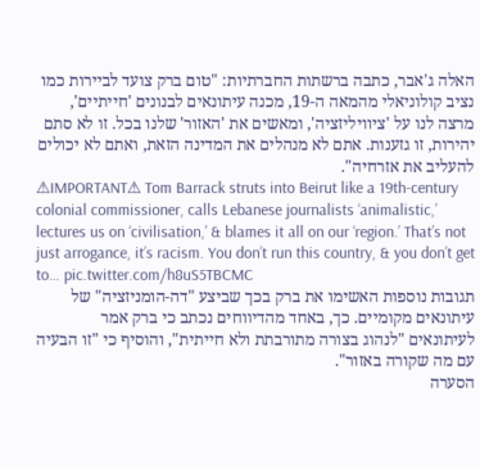האלה ג'אבר, כתבה ברשתות החברתיות: "טום ברק צועד לביירות כמו נציב קולוניאלי מהמאה ה-19, מכנה עיתונאים לבנונים 'חייתיים', מרצה לנו על 'ציוויליזציה', ומאשים את 'האזור' שלנו בכל. זו לא סתם יהירות, זו גזענות. אתם לא מנהלים את המדינה הזאת, ואתם לא יכולים להעליב את אזרחיה".
⚠IMPORTANT⚠ Tom Barrack struts into Beirut like a 19th-century colonial commissioner, calls Lebanese journalists ‘animalistic,’ lectures us on ‘civilisation,’ & blames it all on our ‘region.’ That’s not just arrogance, it’s racism. You don’t run this country, & you don’t get to… pic.twitter.com/h8uS5TBCMC
תגובות נוספות האשימו את ברק בכך שביצע "דה-הומניזציה" של עיתונאים מקומיים. כך, באחד מהדיווחים נכתב כי ברק אמר לעיתונאים "לנהוג בצורה מתורבתת ולא חייתית", והוסיף כי "זו הבעיה עם מה שקורה באזור".
הסערה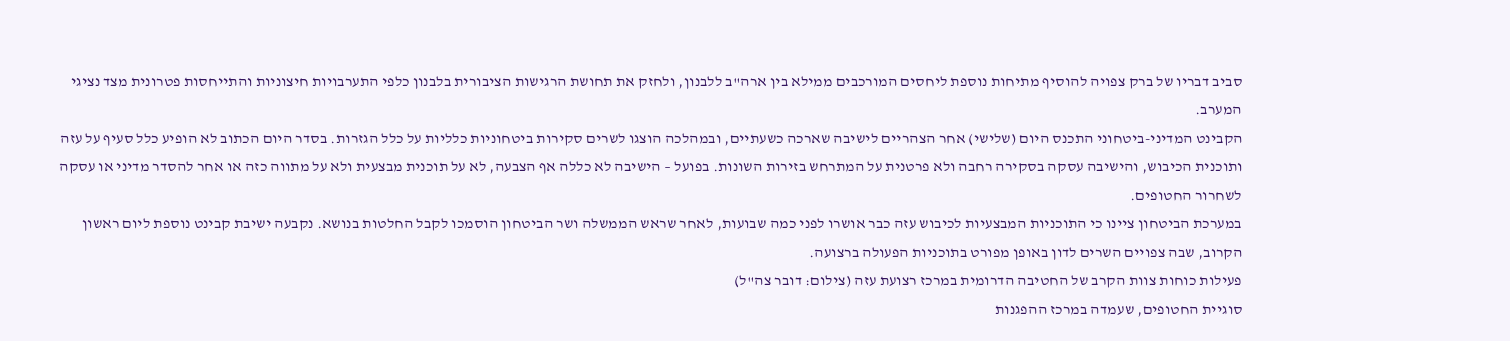סביב דבריו של ברק צפויה להוסיף מתיחות נוספת ליחסים המורכבים ממילא בין ארה"ב ללבנון, ולחזק את תחושת הרגישות הציבורית בלבנון כלפי התערבויות חיצוניות והתייחסות פטרונית מצד נציגי המערב.
הקבינט המדיני-ביטחוני התכנס היום (שלישי) אחר הצהריים לישיבה שארכה כשעתיים, ובמהלכה הוצגו לשרים סקירות ביטחוניות כלליות על כלל הגזרות. בסדר היום הכתוב לא הופיע כלל סעיף על עזה ותוכנית הכיבוש, והישיבה עסקה בסקירה רחבה ולא פרטנית על המתרחש בזירות השונות. בפועל – הישיבה לא כללה אף הצבעה, לא על תוכנית מבצעית ולא על מתווה כזה או אחר להסדר מדיני או עסקה לשחרור החטופים.
במערכת הביטחון ציינו כי התוכניות המבצעיות לכיבוש עזה כבר אושרו לפני כמה שבועות, לאחר שראש הממשלה ושר הביטחון הוסמכו לקבל החלטות בנושא. נקבעה ישיבת קבינט נוספת ליום ראשון הקרוב, שבה צפויים השרים לדון באופן מפורט בתוכניות הפעולה ברצועה.
פעילות כוחות צוות הקרב של החטיבה הדרומית במרכז רצועת עזה (צילום: דובר צה"ל)
סוגיית החטופים, שעמדה במרכז ההפגנות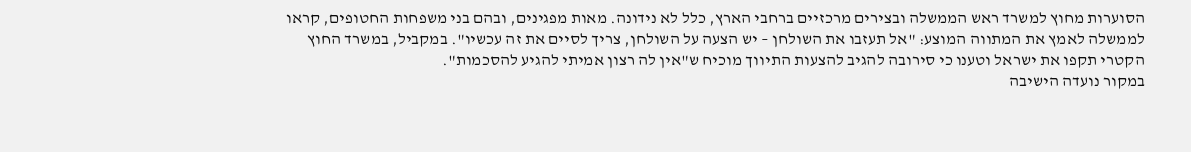הסוערות מחוץ למשרד ראש הממשלה ובצירים מרכזיים ברחבי הארץ, כלל לא נידונה. מאות מפגינים, ובהם בני משפחות החטופים, קראו לממשלה לאמץ את המתווה המוצע: "אל תעזבו את השולחן – יש הצעה על השולחן, צריך לסיים את זה עכשיו". במקביל, במשרד החוץ הקטרי תקפו את ישראל וטענו כי סירובה להגיב להצעות התיווך מוכיח ש"אין לה רצון אמיתי להגיע להסכמות".
במקור נועדה הישיבה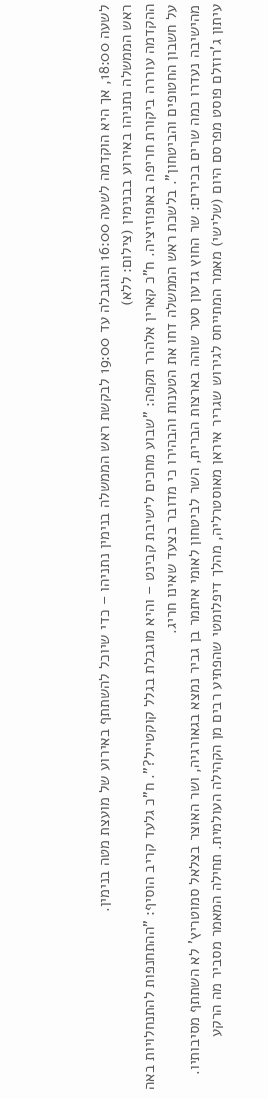לשעה 18:00, אך היא הוקדמה לשעה 16:00 והוגבלה עד 19:00 לבקשת ראש הממשלה בנימין נתניהו – כדי שיוכל להשתתף באירוע של מועצת מטה בנימין.
ראש הממשלה נתניהו באירוע בבנימין (צילום: ללא)
ההקדמה עוררה ביקורת חריפה באופוזיציה. ח"כ קארין אלהרר תקפה: "שבוע מחכים לישיבת קבינט – והיא מוגבלת בגלל קוקטייל?". ח"כ גלעד קריב הוסיף: "ההתחנפות להתנחלויות באה על חשבון החטופים והביטחון". בלשכת ראש הממשלה דחו את הטענות והבהירו כי מדובר בצעד שאינו חריג.
מהישיבה נעדרו כמה שרים בכירים: שר החוץ גדעון סער שוהה בארצות הברית, השר לביטחון לאומי איתמר בן גביר נמצא בגאורגיה, ושר האוצר בצלאל סמוטריץ' לא השתתף מסיבותיו.
עיתון ג'רוזלם פוסט מפרסם היום (שלישי) מאמר המתייחס לגירוש שגריר איראן מאוסטרליה, מהלך דיפלומטי שהפתיע רבים מן הקהילה העולמית. תחילה המאמר מסביר מה הרקע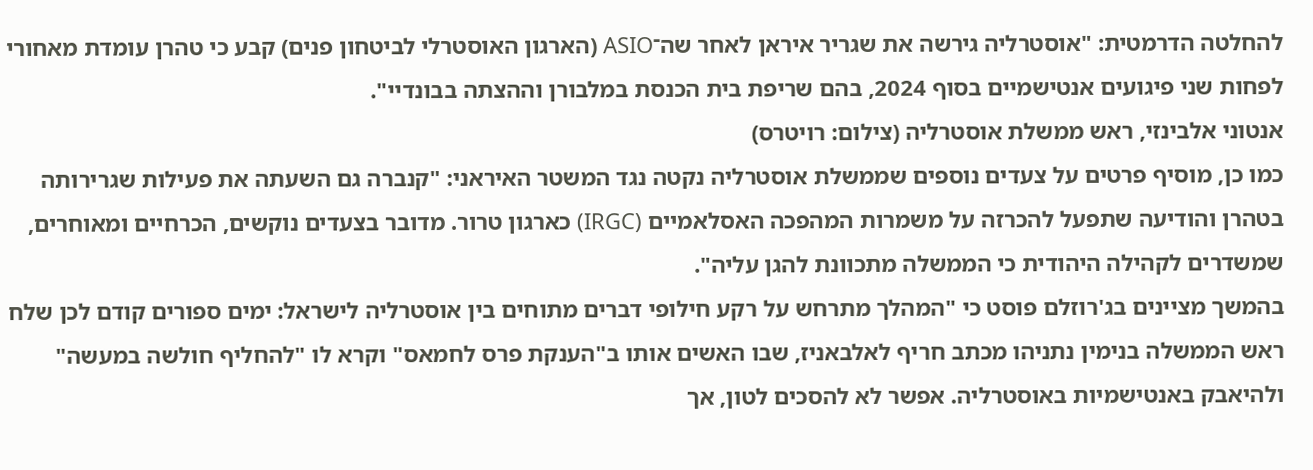להחלטה הדרמטית: "אוסטרליה גירשה את שגריר איראן לאחר שה־ASIO (הארגון האוסטרלי לביטחון פנים) קבע כי טהרן עומדת מאחורי לפחות שני פיגועים אנטישמיים בסוף 2024, בהם שריפת בית הכנסת במלבורן וההצתה בבונדיי".
אנטוני אלבינזי, ראש ממשלת אוסטרליה (צילום: רויטרס)
כמו כן, מוסיף פרטים על צעדים נוספים שממשלת אוסטרליה נקטה נגד המשטר האיראני: "קנברה גם השעתה את פעילות שגרירותה בטהרן והודיעה שתפעל להכרזה על משמרות המהפכה האסלאמיים (IRGC) כארגון טרור. מדובר בצעדים נוקשים, הכרחיים ומאוחרים, שמשדרים לקהילה היהודית כי הממשלה מתכוונת להגן עליה".
בהמשך מציינים בג'רוזלם פוסט כי "המהלך מתרחש על רקע חילופי דברים מתוחים בין אוסטרליה לישראל: ימים ספורים קודם לכן שלח ראש הממשלה בנימין נתניהו מכתב חריף לאלבאניז, שבו האשים אותו ב"הענקת פרס לחמאס" וקרא לו "להחליף חולשה במעשה" ולהיאבק באנטישמיות באוסטרליה. אפשר לא להסכים לטון, אך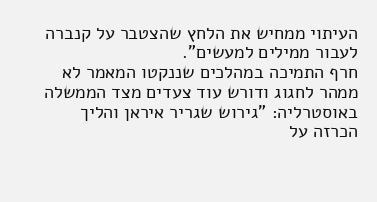העיתוי ממחיש את הלחץ שהצטבר על קנברה לעבור ממילים למעשים".
חרף התמיכה במהלכים שננקטו המאמר לא ממהר לחגוג ודורש עוד צעדים מצד הממשלה באוסטרליה: "גירוש שגריר איראן והליך הכרזה על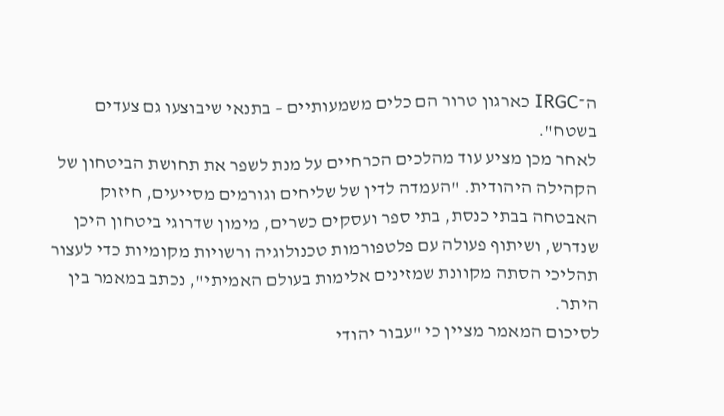ה־IRGC כארגון טרור הם כלים משמעותיים – בתנאי שיבוצעו גם צעדים בשטח".
לאחר מכן מציע עוד מהלכים הכרחיים על מנת לשפר את תחושת הביטחון של הקהילה היהודית. "העמדה לדין של שליחים וגורמים מסייעים, חיזוק האבטחה בבתי כנסת, בתי ספר ועסקים כשרים, מימון שדרוגי ביטחון היכן שנדרש, ושיתוף פעולה עם פלטפורמות טכנולוגיה ורשויות מקומיות כדי לעצור תהליכי הסתה מקוונת שמזינים אלימות בעולם האמיתי", נכתב במאמר בין היתר.
לסיכום המאמר מציין כי "עבור יהודי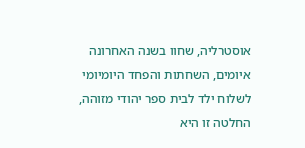אוסטרליה, שחוו בשנה האחרונה איומים, השחתות והפחד היומיומי לשלוח ילד לבית ספר יהודי מזוהה, החלטה זו היא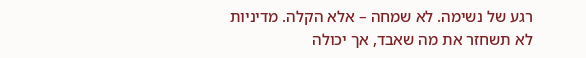רגע של נשימה. לא שמחה – אלא הקלה. מדיניות לא תשחזר את מה שאבד, אך יכולה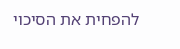להפחית את הסיכוי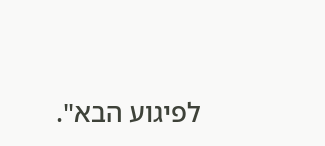לפיגוע הבא".